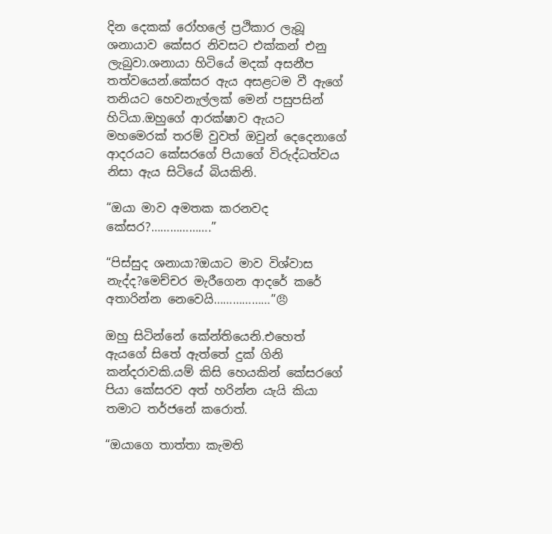දින දෙකක් රෝහලේ ප්‍රථිකාර ලැබූ ශනායාව කේසර නිවසට එක්කන් එනු ලැබුවා.ශනායා හිටියේ මදක් අසනීප තත්වයෙන්.කේසර ඇය අසළටම වී ඇගේ තනියට හෙවනැල්ලක් මෙන් පසුපසින් හිටියා.ඔහුගේ ආරක්ෂාව ඇයට මහමෙරක් තරම් වුවත් ඔවුන් දෙදෙනාගේ ආදරයට කේසරගේ පියාගේ විරුද්ධත්වය නිසා ඇය සිටියේ බියකිනි.

“ඔයා මාව අමතක කරනවද කේසර?……………….”

“පිස්සුද ශනායා?ඔයාට මාව විශ්වාස නැද්ද?මෙච්චර මැරීගෙන ආදරේ කරේ අතාරින්න නෙවෙයි………………”😠

ඔහු සිටින්නේ කේන්තියෙනි.එහෙත් ඇයගේ සිතේ ඇත්තේ දුක් ගිනි කන්දරාවකි.යම් කිසි හෙයකින් කේසරගේ පියා කේසරව අත් හරින්න යැයි කියා තමාට තර්ජනේ කරොත්.

“ඔයාගෙ තාත්තා කැමති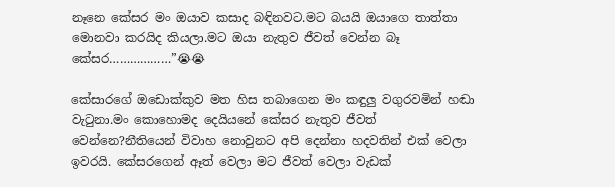නෑනෙ කේසර මං ඔයාව කසාද බඳිනවට.මට බයයි ඔයාගෙ තාත්තා මොනවා කරයිද කියලා.මට ඔයා නැතුව ජීවත් වෙන්න බෑ කේසර………………”😭😭

කේසාරගේ ඔඩොක්කුව මත හිස තබාගෙන මං කඳුලු වගුරවමින් හඬා වැටුනා.මං කොහොමද දෙයියනේ කේසර නැතුව ජීවත් වෙන්නෙ?නීතියෙන් විවාහ නොවුනට අපි දෙන්නා හදවතින් එක් වෙලා ඉවරයි. කේසරගෙන් ඈත් වෙලා මට ජීවත් වෙලා වැඩක්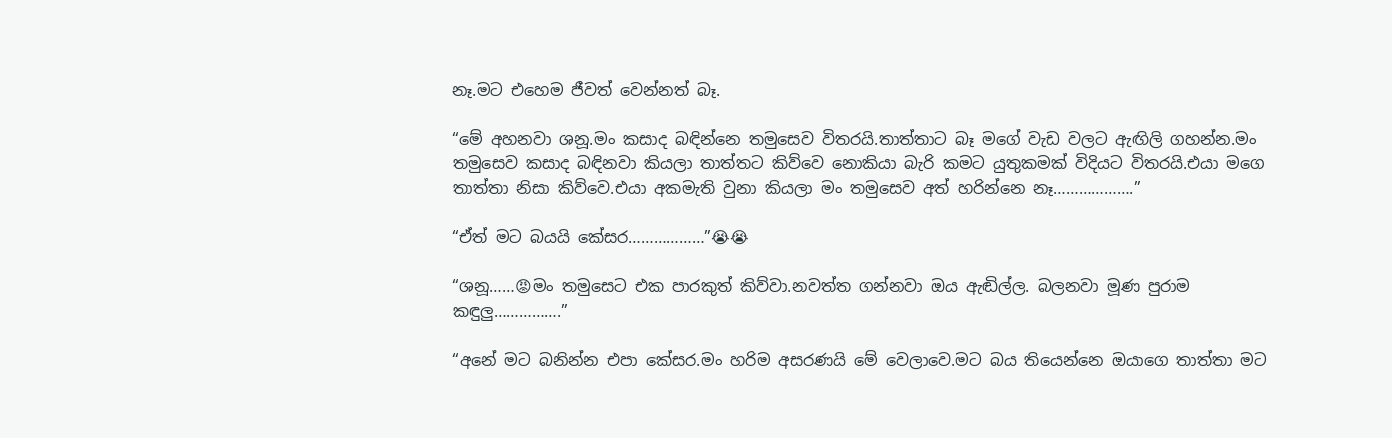නෑ.මට එහෙම ජීවත් වෙන්නත් බෑ.

“මේ අහනවා ශනූ.මං කසාද බඳින්නෙ තමුසෙව විතරයි.තාත්තාට බෑ මගේ වැඩ වලට ඇඟිලි ගහන්න.මං තමුසෙව කසාද බඳිනවා කියලා තාත්තට කිව්වෙ නොකියා බැරි කමට යුතුකමක් විදියට විතරයි.එයා මගෙ තාත්තා නිසා කිව්වෙ.එයා අකමැති වුනා කියලා මං තමුසෙව අත් හරින්නෙ නෑ……………….”

“ඒත් මට බයයි කේසර………………”😭😭

“ශනූ……😡මං තමුසෙට එක පාරකුත් කිව්වා.නවත්ත ගන්නවා ඔය ඇඬිල්ල. බලනවා මූණ පුරාම කඳුලු…………….”

“අනේ මට බනින්න එපා කේසර.මං හරිම අසරණයි මේ වෙලාවෙ.මට බය තියෙන්නෙ ඔයාගෙ තාත්තා මට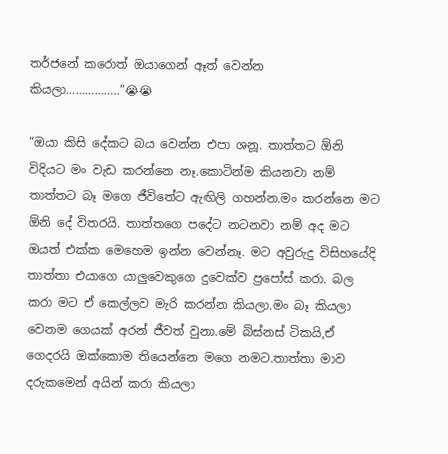තර්ජනේ කරොත් ඔයාගෙන් ඈත් වෙන්න කියලා……………..”😭😭

“ඔයා කිසි දේකට බය වෙන්න එපා ශනූ. තාත්තට ඕනි විදියට මං වැඩ කරන්නෙ නෑ.කොටින්ම කියනවා නම් තාත්තට බෑ මගෙ ජීවිතේට ඇඟිලි ගහන්න.මං කරන්නෙ මට ඕනි දේ විතරයි. තාත්තගෙ පදේට නටනවා නම් අද මට ඔයත් එක්ක මෙහෙම ඉන්න වෙන්නෑ. මට අවුරුදු විසිහයේදි තාත්තා එයාගෙ යාලුවෙකුගෙ දුවෙක්ව ප්‍රපෝස් කරා. බල කරා මට ඒ කෙල්ලව මැරි කරන්න කියලා.මං බෑ කියලා වෙනම ගෙයක් අරන් ජීවත් වුනා.මේ බිස්නස් ටිකයි,ඒ ගෙදරයි ඔක්කොම තියෙන්නෙ මගෙ නමට.තාත්තා මාව දරුකමෙන් අයින් කරා කියලා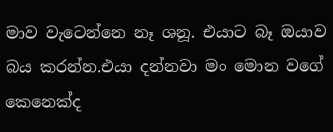මාව වැටෙන්නෙ නෑ ශනූ. එයාට බෑ ඔයාව බය කරන්න.එයා දන්නවා මං මොන වගේ කෙනෙක්ද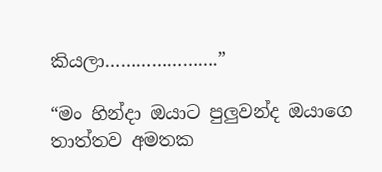කියලා………………….”

“මං හින්දා ඔයාට පුලුවන්ද ඔයාගෙ තාත්තව අමතක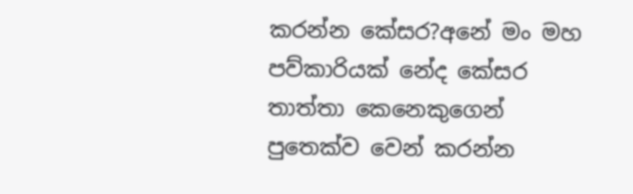කරන්න කේසර?අනේ මං මහ පව්කාරියක් නේද කේසර තාත්තා කෙනෙකුගෙන් පුතෙක්ව වෙන් කරන්න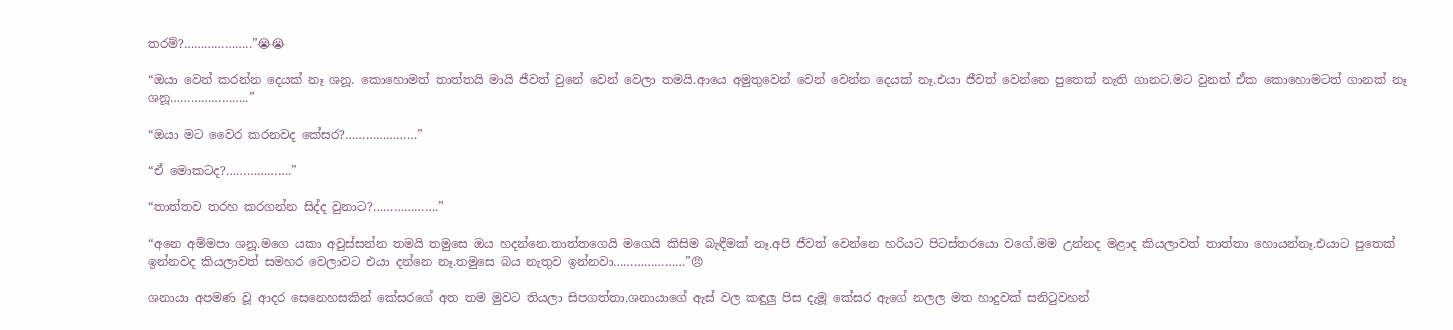තරම්?………………..”😭😭

“ඔයා වෙන් කරන්න දෙයක් නෑ ශනූ. කොහොමත් තාත්තයි මායි ජීවත් වුනේ වෙන් වෙලා තමයි.ආයෙ අමුතුවෙන් වෙන් වෙන්න දෙයක් නෑ.එයා ජීවත් වෙන්නෙ පුතෙක් නැති ගානට.මට වුනත් ඒක කොහොමටත් ගානක් නෑ ශනූ…………………..”

“ඔයා මට වෛර කරනවද කේසර?…………………”

“ඒ මොකටද?……………….”

“තාත්තව තරහ කරගන්න සිද්ද වුනාට?……………….”

“අනෙ අම්මපා ශනූ.මගෙ යකා අවුස්සන්න තමයි තමුසෙ ඔය හදන්නෙ.තාත්තගෙයි මගෙයි කිසිම බැඳීමක් නෑ.අපි ජීවත් වෙන්නෙ හරියට පිටස්තරයො වගේ.මම උන්නද මළාද කියලාවත් තාත්තා හොයන්නෑ.එයාට පුතෙක් ඉන්නවද කියලාවත් සමහර වෙලාවට එයා දන්නෙ නෑ.තමුසෙ බය නැතුව ඉන්නවා…………………”😠

ශනායා අපමණ වූ ආදර සෙනෙහසකින් කේසරගේ අත තම මුවට තියලා සිපගත්තා.ශනායාගේ ඇස් වල කඳුලු පිස දැමූ කේසර ඇගේ නලල මත හාදුවක් සනිටුවහන්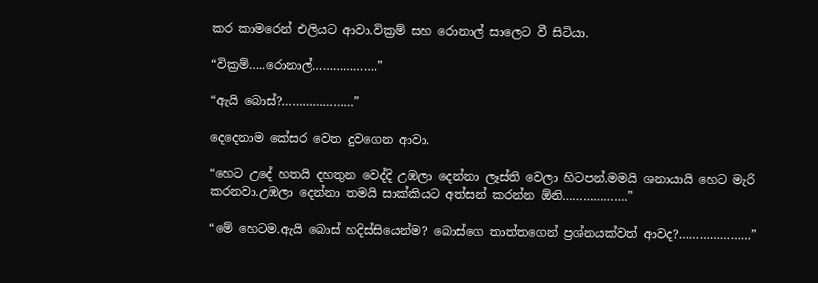කර කාමරෙන් එලියට ආවා.වික්‍රම් සහ රොනාල් සාලෙට වී සිටියා.

“වික්‍රම්…..රොනාල්……………….”

“ඇයි බොස්?…………………”

දෙදෙනාම කේසර වෙත දුවගෙන ආවා.

“හෙට උදේ හතයි දහතුන වෙද්දි උඹලා දෙන්නා ලෑස්ති වෙලා හිටපන්.මමයි ශනායායි හෙට මැරි කරනවා.උඹලා දෙන්නා තමයි සාක්කියට අත්සන් කරන්න ඕනි……………….”

“මේ හෙටම.ඇයි බොස් හදිස්සියෙන්ම? බොස්ගෙ තාත්තගෙන් ප්‍රශ්නයක්වත් ආවද?…………………”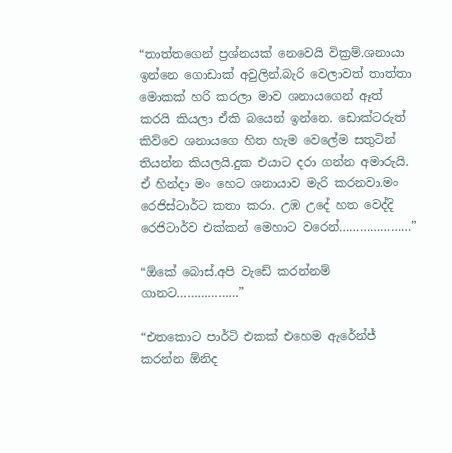“තාත්තගෙන් ප්‍රශ්නයක් නෙවෙයි වික්‍රම්.ශනායා ඉන්නෙ ගොඩාක් අවුලින්.බැරි වෙලාවත් තාත්තා මොකක් හරි කරලා මාව ශනායගෙන් ඈත් කරයි කියලා ඒකි බයෙන් ඉන්නෙ. ඩොක්ටරුත් කිව්වෙ ශනායගෙ හිත හැම වෙලේම සතුටින් තියන්න කියලයි.දුක එයාට දරා ගන්න අමාරුයි. ඒ හින්දා මං හෙට ශනායාව මැරි කරනවා.මං රෙජිස්ටාර්ට කතා කරා. උඹ උදේ හත වෙද්දි රෙජිටාර්ව එක්කන් මෙහාට වරෙන්…………………”

“ඕකේ බොස්.අපි වැඩේ කරන්නම් ගානට………………”

“එතකොට පාර්ටි එකක් එහෙම ඇරේන්ජ් කරන්න ඕනිද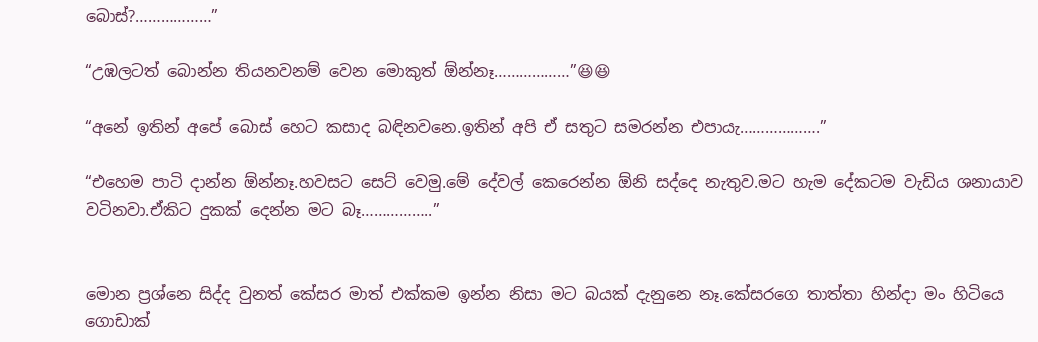බොස්?………………”

“උඹලටත් බොන්න තියනවනම් වෙන මොකුත් ඕන්නෑ………………”😆😆

“අනේ ඉතින් අපේ බොස් හෙට කසාද බඳිනවනෙ.ඉතින් අපි ඒ සතුට සමරන්න එපායැ……………….”

“එහෙම පාටි දාන්න ඕන්නෑ.හවසට සෙට් වෙමු.මේ දේවල් කෙරෙන්න ඕනි සද්දෙ නැතුව.මට හැම දේකටම වැඩිය ශනායාව වටිනවා.ඒකිට දුකක් දෙන්න මට බෑ……………..”


මොන ප්‍රශ්නෙ සිද්ද වුනත් කේසර මාත් එක්කම ඉන්න නිසා මට බයක් දැනුනෙ නෑ.කේසරගෙ තාත්තා හින්දා මං හිටියෙ ගොඩාක්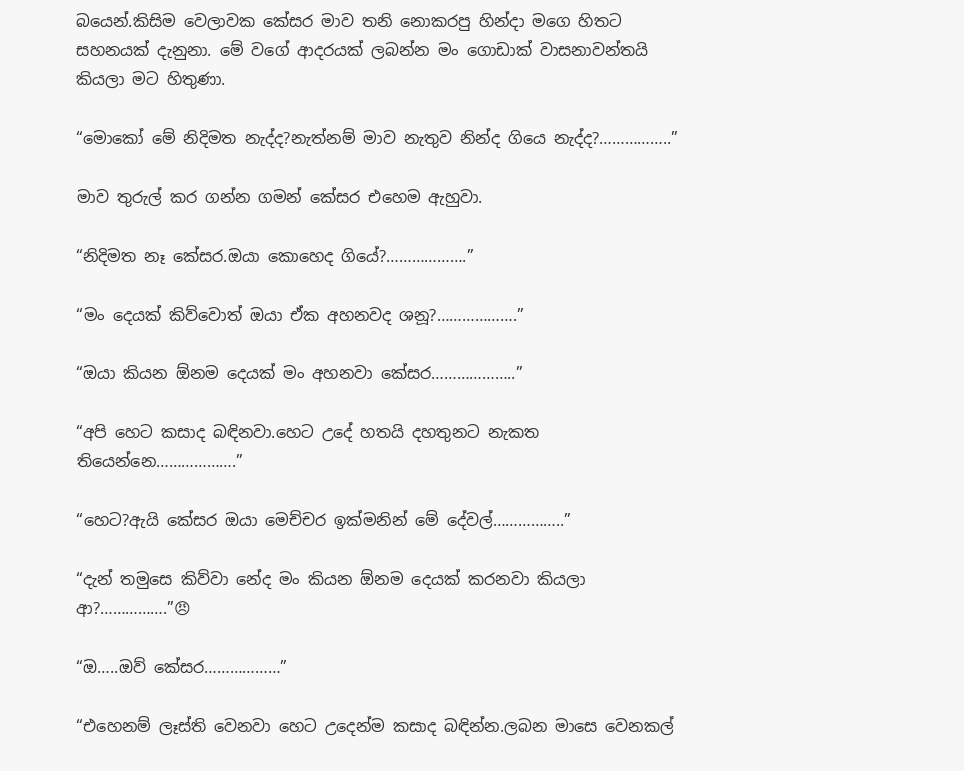බයෙන්.කිසිම වෙලාවක කේසර මාව තනි නොකරපු හින්දා මගෙ හිතට සහනයක් දැනුනා. මේ වගේ ආදරයක් ලබන්න මං ගොඩාක් වාසනාවන්තයි කියලා මට හිතුණා.

“මොකෝ මේ නිදිමත නැද්ද?නැත්නම් මාව නැතුව නින්ද ගියෙ නැද්ද?……………..”

මාව තුරුල් කර ගන්න ගමන් කේසර එහෙම ඇහුවා.

“නිදිමත නෑ කේසර.ඔයා කොහෙද ගියේ?……………….”

“මං දෙයක් කිව්වොත් ඔයා ඒක අහනවද ශනූ?……………….”

“ඔයා කියන ඕනම දෙයක් මං අහනවා කේසර………………..”

“අපි හෙට කසාද බඳිනවා.හෙට උදේ හතයි දහතුනට නැකත තියෙන්නෙ……………….”

“හෙට?ඇයි කේසර ඔයා මෙච්චර ඉක්මනින් මේ දේවල්……………..”

“දැන් තමුසෙ කිව්වා නේද මං කියන ඕනම දෙයක් කරනවා කියලා ආ?…………….”😠

“ඔ…..ඔව් කේසර………………”

“එහෙනම් ලෑස්ති වෙනවා හෙට උදෙන්ම කසාද බඳින්න.ලබන මාසෙ වෙනකල්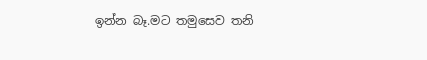ඉන්න බෑ.මට තමුසෙව තනි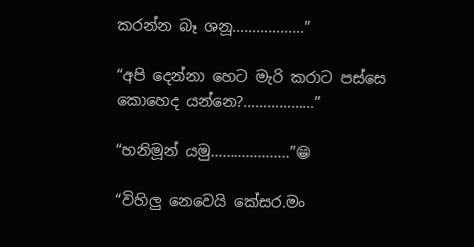කරන්න බෑ ශනූ………………”

“අපි දෙන්නා හෙට මැරි කරාට පස්සෙ කොහෙද යන්නෙ?………………”

“හනිමූන් යමු………………..”😁

“විහිලු නෙවෙයි කේසර.මං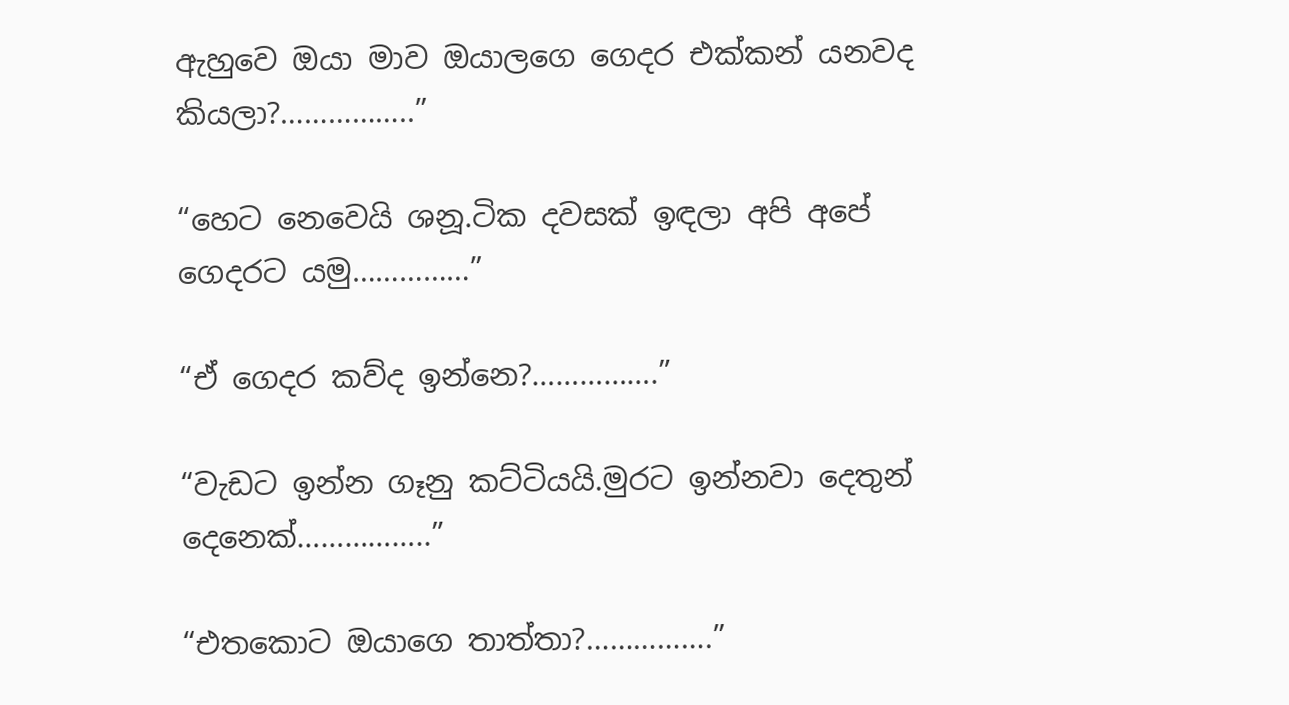ඇහුවෙ ඔයා මාව ඔයාලගෙ ගෙදර එක්කන් යනවද කියලා?……………..”

“හෙට නෙවෙයි ශනූ.ටික දවසක් ඉඳලා අපි අපේ ගෙදරට යමු……………”

“ඒ ගෙදර කව්ද ඉන්නෙ?…………….”

“වැඩට ඉන්න ගෑනු කට්ටියයි.මුරට ඉන්නවා දෙතුන් දෙනෙක්……………..”

“එතකොට ඔයාගෙ තාත්තා?…………….”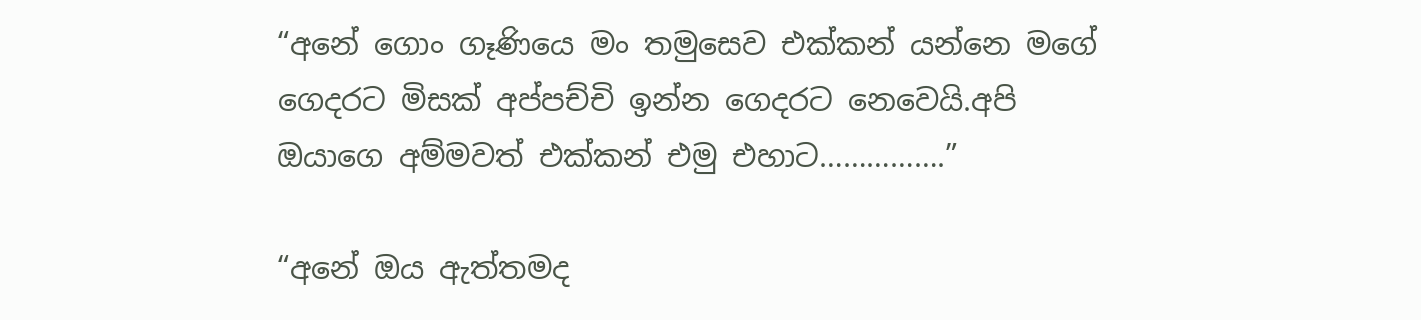“අනේ ගොං ගෑණියෙ මං තමුසෙව එක්කන් යන්නෙ මගේ ගෙදරට මිසක් අප්පච්චි ඉන්න ගෙදරට නෙවෙයි.අපි ඔයාගෙ අම්මවත් එක්කන් එමු එහාට…………….”

“අනේ ඔය ඇත්තමද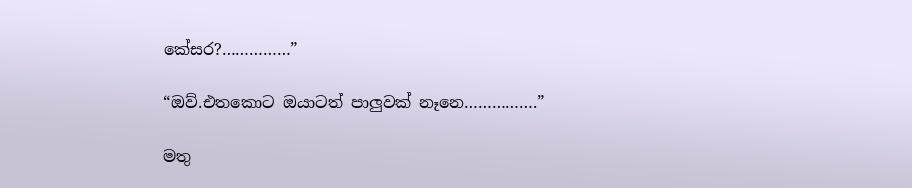කේසර?……………”

“ඔව්.එතකොට ඔයාටත් පාලුවක් නෑනෙ…………….”

මතු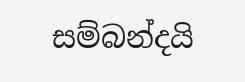සම්බන්දයි